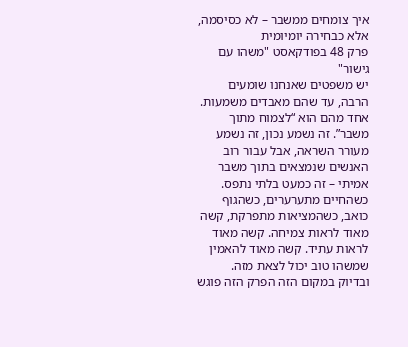איך צומחים ממשבר – לא כסיסמה, אלא כבחירה יומיומית
פרק 48 בפודקאסט "משהו עם גישור"
יש משפטים שאנחנו שומעים הרבה, עד שהם מאבדים משמעות. אחד מהם הוא “לצמוח מתוך משבר”. זה נשמע נכון, זה נשמע מעורר השראה, אבל עבור רוב האנשים שנמצאים בתוך משבר אמיתי – זה כמעט בלתי נתפס. כשהחיים מתערערים, כשהגוף כואב, כשהמציאות מתפרקת, קשה מאוד לראות צמיחה. קשה מאוד לראות עתיד. קשה מאוד להאמין שמשהו טוב יכול לצאת מזה.
ובדיוק במקום הזה הפרק הזה פוגש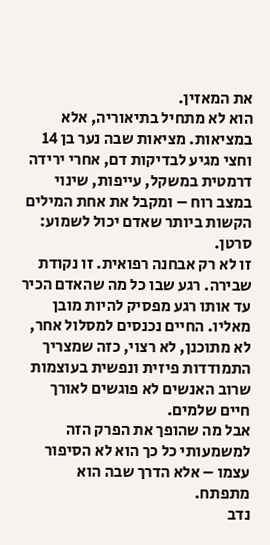את המאזין.
הוא לא מתחיל בתיאוריה, אלא במציאות. מציאות שבה נער בן 14 וחצי מגיע לבדיקות דם, אחרי ירידה דרמטית במשקל, עייפות, שינוי במצב רוח – ומקבל את אחת המילים הקשות ביותר שאדם יכול לשמוע: סרטן.
זו לא רק אבחנה רפואית. זו נקודת שבירה. רגע שבו כל מה שהאדם הכיר עד אותו רגע מפסיק להיות מובן מאליו. החיים נכנסים למסלול אחר, לא מתוכנן, לא רצוי, כזה שמצריך התמודדות פיזית ונפשית בעוצמות שרוב האנשים לא פוגשים לאורך חיים שלמים.
אבל מה שהופך את הפרק הזה למשמעותי כל כך הוא לא הסיפור עצמו – אלא הדרך שבה הוא מתפתח.
נדב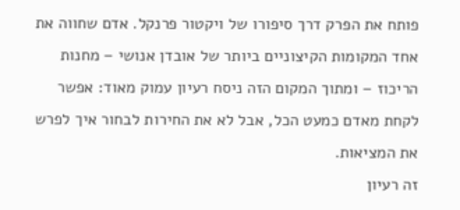פותח את הפרק דרך סיפורו של ויקטור פרנקל. אדם שחווה את אחד המקומות הקיצוניים ביותר של אובדן אנושי – מחנות הריכוז – ומתוך המקום הזה ניסח רעיון עמוק מאוד: אפשר לקחת מאדם כמעט הכל, אבל לא את החירות לבחור איך לפרש את המציאות.
זה רעיון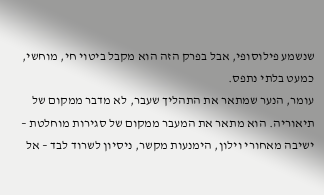שנשמע פילוסופי, אבל בפרק הזה הוא מקבל ביטוי חי, מוחשי, כמעט בלתי נתפס.
עומר, הנער שמתאר את התהליך שעבר, לא מדבר ממקום של תיאוריה. הוא מתאר את המעבר ממקום של סגירות מוחלטת – ישיבה מאחורי וילון, הימנעות מקשר, ניסיון לשרוד לבד – אל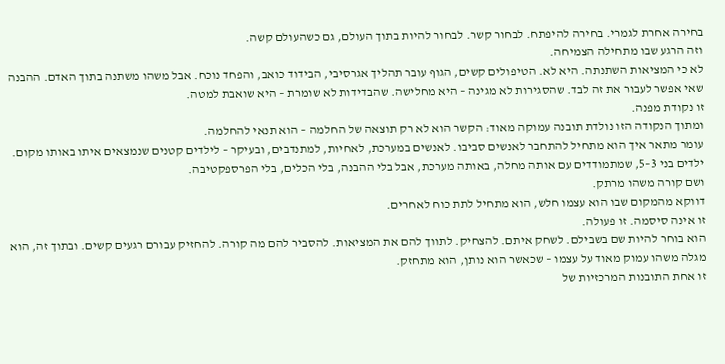בחירה אחרת לגמרי. בחירה להיפתח. לבחור קשר. לבחור להיות בתוך העולם, גם כשהעולם קשה.
וזה הרגע שבו מתחילה הצמיחה.
לא כי המציאות השתנתה. היא לא. הטיפולים קשים, הגוף עובר תהליך אגרסיבי, הבידוד כואב, והפחד נוכח. אבל משהו משתנה בתוך האדם. ההבנה שאי אפשר לעבור את זה לבד. שהסגירות לא מגינה – היא מחלישה. שהבדידות לא שומרת – היא שואבת למטה.
זו נקודת מפנה.
ומתוך הנקודה הזו נולדת תובנה עמוקה מאוד: הקשר הוא לא רק תוצאה של החלמה – הוא תנאי להחלמה.
עומר מתאר איך הוא מתחיל להתחבר לאנשים סביבו. לאנשים במערכת, לאחיות, למתנדבים, ובעיקר – לילדים קטנים שנמצאים איתו באותו מקום. ילדים בני 3–5, שמתמודדים עם אותה מחלה, באותה מערכת, אבל בלי ההבנה, בלי הכלים, בלי הפרספקטיבה.
ושם קורה משהו מרתק.
דווקא מהמקום שבו הוא עצמו חלש, הוא מתחיל לתת כוח לאחרים.
זו אינה סיסמה. זו פעולה.
הוא בוחר להיות שם בשבילם. לשחק איתם. להצחיק. לתווך להם את המציאות. להסביר להם מה קורה. להחזיק עבורם רגעים קשים. ובתוך זה, הוא מגלה משהו עמוק מאוד על עצמו – שכאשר הוא נותן, הוא מתחזק.
זו אחת התובנות המרכזיות של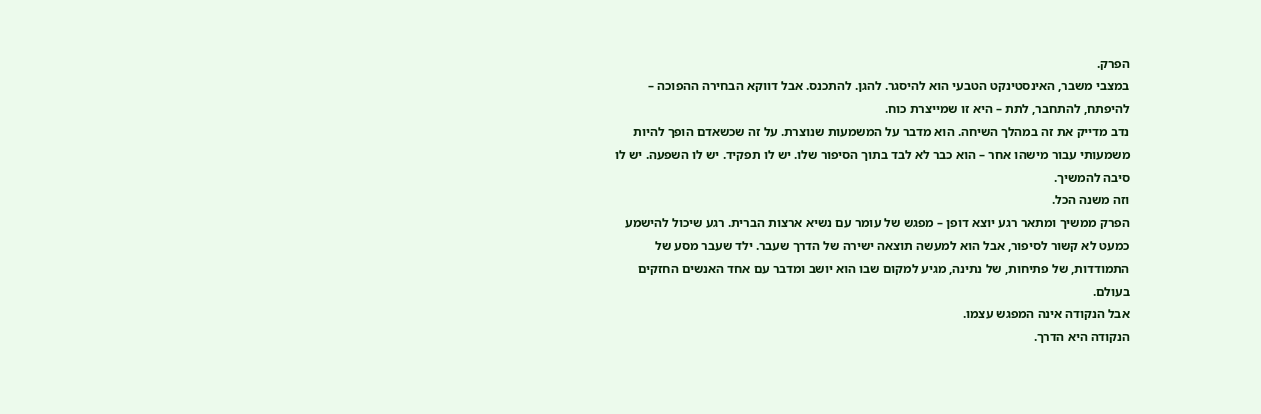הפרק.
במצבי משבר, האינסטינקט הטבעי הוא להיסגר. להגן. להתכנס. אבל דווקא הבחירה ההפוכה – להיפתח, להתחבר, לתת – היא זו שמייצרת כוח.
נדב מדייק את זה במהלך השיחה. הוא מדבר על המשמעות שנוצרת. על זה שכשאדם הופך להיות משמעותי עבור מישהו אחר – הוא כבר לא לבד בתוך הסיפור שלו. יש לו תפקיד. יש לו השפעה. יש לו סיבה להמשיך.
וזה משנה הכל.
הפרק ממשיך ומתאר רגע יוצא דופן – מפגש של עומר עם נשיא ארצות הברית. רגע שיכול להישמע כמעט לא קשור לסיפור, אבל הוא למעשה תוצאה ישירה של הדרך שעבר. ילד שעבר מסע של התמודדות, של פתיחות, של נתינה, מגיע למקום שבו הוא יושב ומדבר עם אחד האנשים החזקים בעולם.
אבל הנקודה אינה המפגש עצמו.
הנקודה היא הדרך.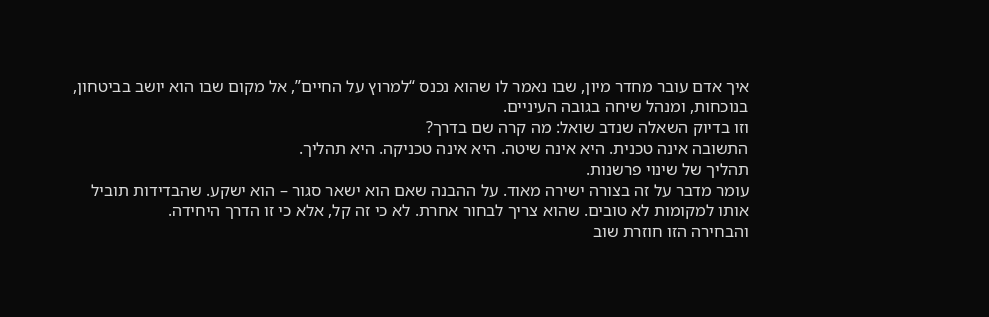איך אדם עובר מחדר מיון, שבו נאמר לו שהוא נכנס “למרוץ על החיים”, אל מקום שבו הוא יושב בביטחון, בנוכחות, ומנהל שיחה בגובה העיניים.
וזו בדיוק השאלה שנדב שואל: מה קרה שם בדרך?
התשובה אינה טכנית. היא אינה שיטה. היא אינה טכניקה. היא תהליך.
תהליך של שינוי פרשנות.
עומר מדבר על זה בצורה ישירה מאוד. על ההבנה שאם הוא ישאר סגור – הוא ישקע. שהבדידות תוביל אותו למקומות לא טובים. שהוא צריך לבחור אחרת. לא כי זה קל, אלא כי זו הדרך היחידה.
והבחירה הזו חוזרת שוב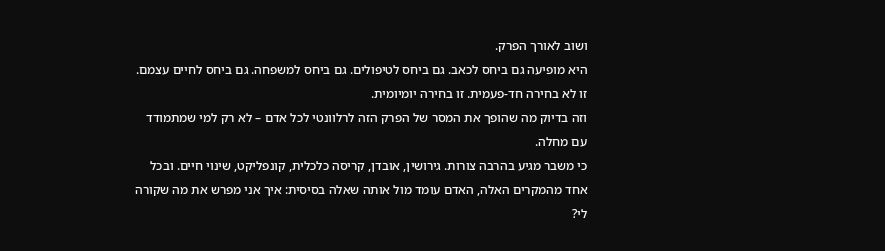ושוב לאורך הפרק.
היא מופיעה גם ביחס לכאב. גם ביחס לטיפולים. גם ביחס למשפחה. גם ביחס לחיים עצמם. זו לא בחירה חד-פעמית. זו בחירה יומיומית.
וזה בדיוק מה שהופך את המסר של הפרק הזה לרלוונטי לכל אדם – לא רק למי שמתמודד עם מחלה.
כי משבר מגיע בהרבה צורות. גירושין, אובדן, קריסה כלכלית, קונפליקט, שינוי חיים. ובכל אחד מהמקרים האלה, האדם עומד מול אותה שאלה בסיסית: איך אני מפרש את מה שקורה לי?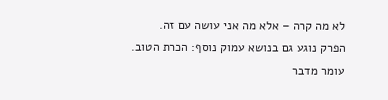לא מה קרה – אלא מה אני עושה עם זה.
הפרק נוגע גם בנושא עמוק נוסף: הכרת הטוב.
עומר מדבר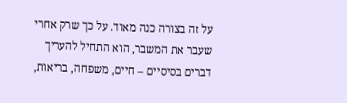על זה בצורה כנה מאוד. על כך שרק אחרי שעבר את המשבר, הוא התחיל להעריך דברים בסיסיים – חיים, משפחה, בריאות,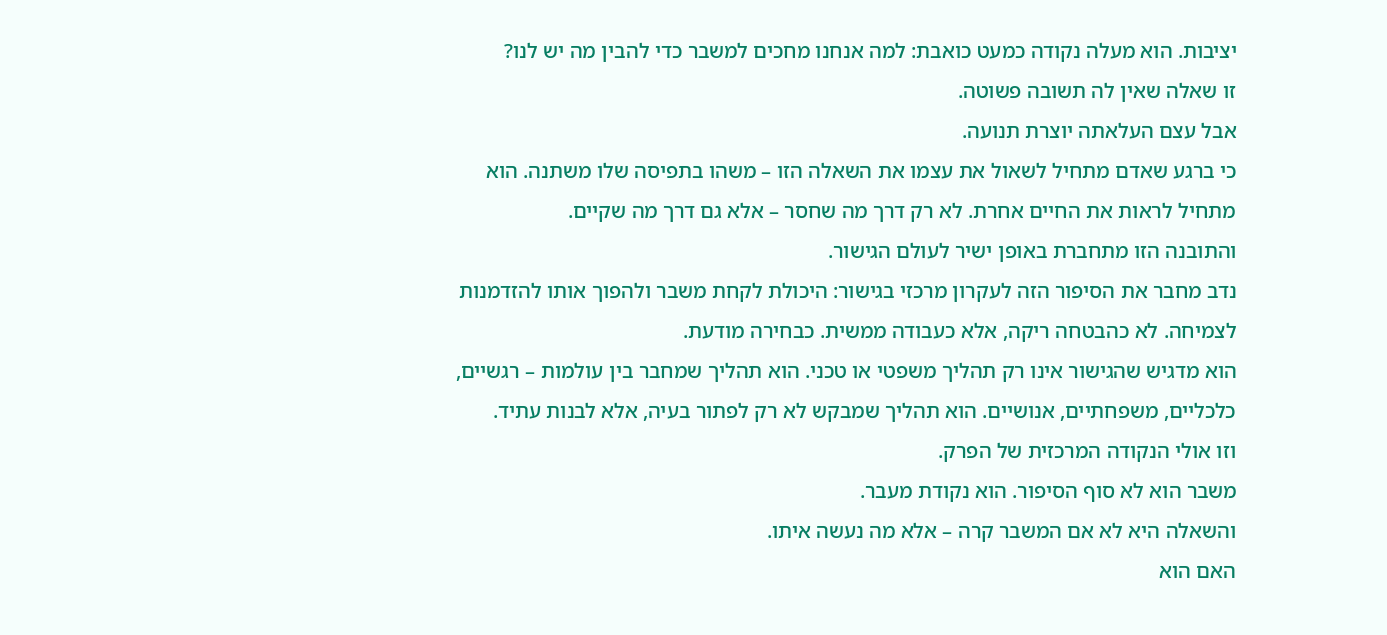יציבות. הוא מעלה נקודה כמעט כואבת: למה אנחנו מחכים למשבר כדי להבין מה יש לנו?
זו שאלה שאין לה תשובה פשוטה.
אבל עצם העלאתה יוצרת תנועה.
כי ברגע שאדם מתחיל לשאול את עצמו את השאלה הזו – משהו בתפיסה שלו משתנה. הוא מתחיל לראות את החיים אחרת. לא רק דרך מה שחסר – אלא גם דרך מה שקיים.
והתובנה הזו מתחברת באופן ישיר לעולם הגישור.
נדב מחבר את הסיפור הזה לעקרון מרכזי בגישור: היכולת לקחת משבר ולהפוך אותו להזדמנות לצמיחה. לא כהבטחה ריקה, אלא כעבודה ממשית. כבחירה מודעת.
הוא מדגיש שהגישור אינו רק תהליך משפטי או טכני. הוא תהליך שמחבר בין עולמות – רגשיים, כלכליים, משפחתיים, אנושיים. הוא תהליך שמבקש לא רק לפתור בעיה, אלא לבנות עתיד.
וזו אולי הנקודה המרכזית של הפרק.
משבר הוא לא סוף הסיפור. הוא נקודת מעבר.
והשאלה היא לא אם המשבר קרה – אלא מה נעשה איתו.
האם הוא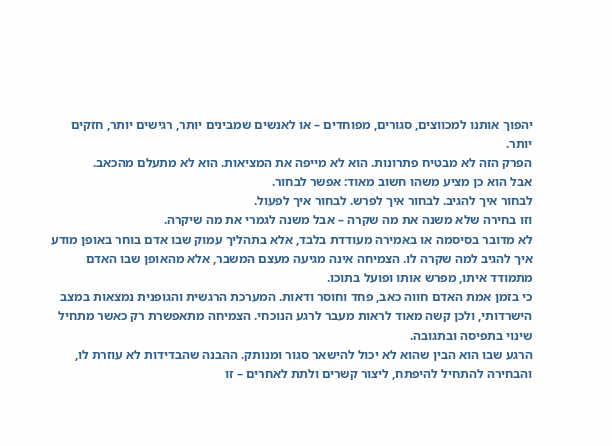יהפוך אותנו למכווצים, סגורים, מפוחדים – או לאנשים שמבינים יותר, רגישים יותר, חזקים יותר.
הפרק הזה לא מבטיח פתרונות. הוא לא מייפה את המציאות. הוא לא מתעלם מהכאב.
אבל הוא כן מציע משהו חשוב מאוד: אפשר לבחור.
לבחור איך להגיב. לבחור איך לפרש. לבחור איך לפעול.
וזו בחירה שלא משנה את מה שקרה – אבל משנה לגמרי את מה שיקרה.
לא מדובר בסיסמה או באמירה מעודדת בלבד, אלא בתהליך עמוק שבו אדם בוחר באופן מודע איך להגיב למה שקרה לו. הצמיחה אינה מגיעה מעצם המשבר, אלא מהאופן שבו האדם מתמודד איתו, מפרש אותו ופועל בתוכו.
כי בזמן אמת האדם חווה כאב, פחד וחוסר ודאות. המערכת הרגשית והגופנית נמצאות במצב הישרדותי, ולכן קשה מאוד לראות מעבר לרגע הנוכחי. הצמיחה מתאפשרת רק כאשר מתחיל שינוי בתפיסה ובתגובה.
הרגע שבו הוא הבין שהוא לא יכול להישאר סגור ומנותק. ההבנה שהבדידות לא עוזרת לו, והבחירה להתחיל להיפתח, ליצור קשרים ולתת לאחרים – זו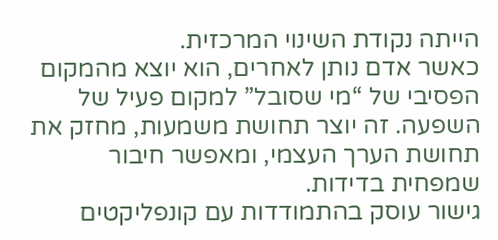הייתה נקודת השינוי המרכזית.
כאשר אדם נותן לאחרים, הוא יוצא מהמקום הפסיבי של “מי שסובל” למקום פעיל של השפעה. זה יוצר תחושת משמעות, מחזק את תחושת הערך העצמי, ומאפשר חיבור שמפחית בדידות.
גישור עוסק בהתמודדות עם קונפליקטים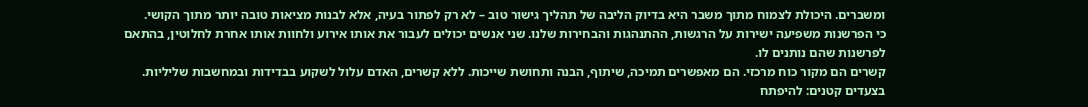ומשברים. היכולת לצמוח מתוך משבר היא בדיוק הליבה של תהליך גישור טוב – לא רק לפתור בעיה, אלא לבנות מציאות טובה יותר מתוך הקושי.
כי הפרשנות משפיעה ישירות על הרגשות, ההתנהגות והבחירות שלנו. שני אנשים יכולים לעבור את אותו אירוע ולחוות אותו אחרת לחלוטין, בהתאם לפרשנות שהם נותנים לו.
קשרים הם מקור כוח מרכזי. הם מאפשרים תמיכה, שיתוף, הבנה ותחושת שייכות. ללא קשרים, האדם עלול לשקוע בבדידות ובמחשבות שליליות.
בצעדים קטנים: להיפתח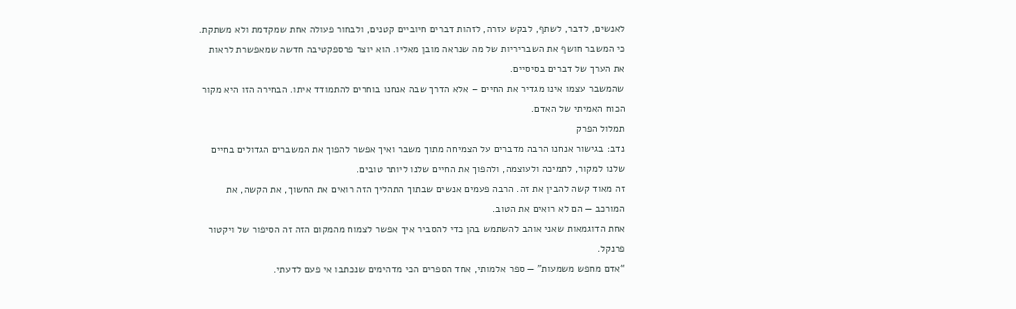לאנשים, לדבר, לשתף, לבקש עזרה, לזהות דברים חיוביים קטנים, ולבחור פעולה אחת שמקדמת ולא משתקת.
כי המשבר חושף את השבריריות של מה שנראה מובן מאליו. הוא יוצר פרספקטיבה חדשה שמאפשרת לראות את הערך של דברים בסיסיים.
שהמשבר עצמו אינו מגדיר את החיים – אלא הדרך שבה אנחנו בוחרים להתמודד איתו. הבחירה הזו היא מקור הכוח האמיתי של האדם.
תמלול הפרק
נדב: בגישור אנחנו הרבה מדברים על הצמיחה מתוך משבר ואיך אפשר להפוך את המשברים הגדולים בחיים שלנו למקור, לתמיכה ולעוצמה, ולהפוך את החיים שלנו ליותר טובים.
זה מאוד קשה להבין את זה. הרבה פעמים אנשים שבתוך התהליך הזה רואים את החשוך, את הקשה, את המורכב — הם לא רואים את הטוב.
אחת הדוגמאות שאני אוהב להשתמש בהן כדי להסביר איך אפשר לצמוח מהמקום הזה זה הסיפור של ויקטור פרנקל.
“אדם מחפש משמעות” — ספר אלמותי, אחד הספרים הכי מדהימים שנכתבו אי פעם לדעתי.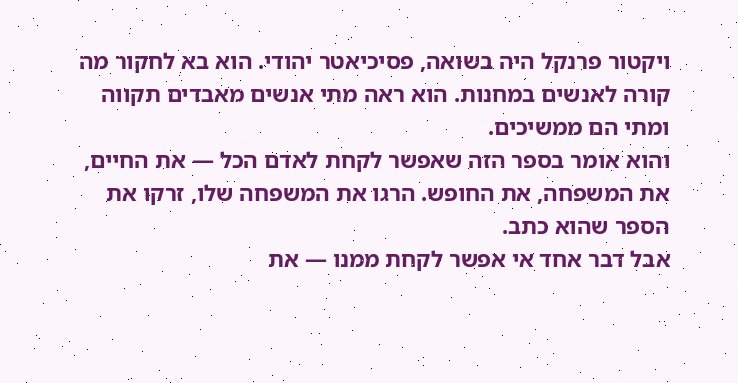ויקטור פרנקל היה בשואה, פסיכיאטר יהודי. הוא בא לחקור מה קורה לאנשים במחנות. הוא ראה מתי אנשים מאבדים תקווה ומתי הם ממשיכים.
והוא אומר בספר הזה שאפשר לקחת לאדם הכל — את החיים, את המשפחה, את החופש. הרגו את המשפחה שלו, זרקו את הספר שהוא כתב.
אבל דבר אחד אי אפשר לקחת ממנו — את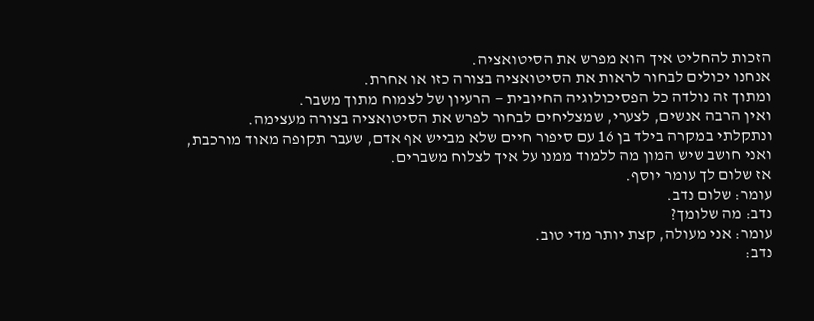הזכות להחליט איך הוא מפרש את הסיטואציה.
אנחנו יכולים לבחור לראות את הסיטואציה בצורה כזו או אחרת.
ומתוך זה נולדה כל הפסיכולוגיה החיובית — הרעיון של לצמוח מתוך משבר.
ואין הרבה אנשים, לצערי, שמצליחים לבחור לפרש את הסיטואציה בצורה מעצימה.
ונתקלתי במקרה בילד בן 16 עם סיפור חיים שלא מבייש אף אדם, שעבר תקופה מאוד מורכבת, ואני חושב שיש המון מה ללמוד ממנו על איך לצלוח משברים.
אז שלום לך עומר יוסף.
עומר: שלום נדב.
נדב: מה שלומך?
עומר: אני מעולה, קצת יותר מדי טוב.
נדב: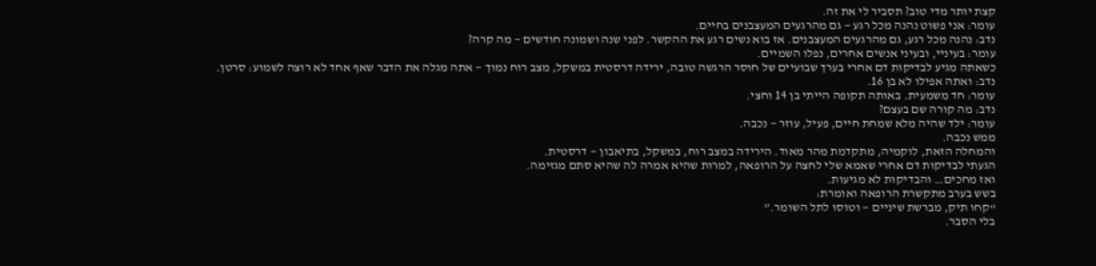קצת יותר מדי טוב? תסביר לי את זה.
עומר: אני פשוט נהנה מכל רגע — גם מהרגעים המעצבנים בחיים.
נדב: נהנה מכל רגע, גם מהרגעים המעצבנים. אז בוא נשים רגע את ההקשר. לפני שנה ושמונה חודשים — מה קרה?
עומר: בעיניי, ובעיני אנשים אחרים, נפלו השמיים.
כשאתה מגיע לבדיקות דם אחרי בערך שבועיים של חוסר הרגשה טובה, ירידה דרסטית במשקל, מצב רוח נמוך — אתה מגלה את הדבר שאף אחד לא רוצה לשמוע: סרטן.
נדב: ואתה אפילו לא בן 16.
עומר: חד משמעית. באותה תקופה הייתי בן 14 וחצי.
נדב: מה קורה שם בעצם?
עומר: ילד שהיה מלא שמחת חיים, פעיל, עוזר — נכבה.
ממש נכבה.
והמחלה הזאת, לוקמיה, מתקדמת מהר מאוד. הירידה במצב רוח, במשקל, בתיאבון — דרסטית.
הגעתי לבדיקות דם אחרי שאמא שלי לחצה על הרופאה, למרות שהיא אמרה לה שהיא סתם מגזימה.
ואז מחכים… והבדיקות לא מגיעות.
בשש בערב מתקשרת הרופאה ואומרת:
“קחו תיק, מברשת שיניים — וטוסו לתל השומר.”
בלי הסבר.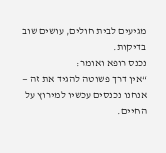מגיעים לבית חולים, עושים שוב בדיקות.
נכנס רופא ואומר:
“אין דרך פשוטה להגיד את זה — אנחנו נכנסים עכשיו למירוץ על החיים.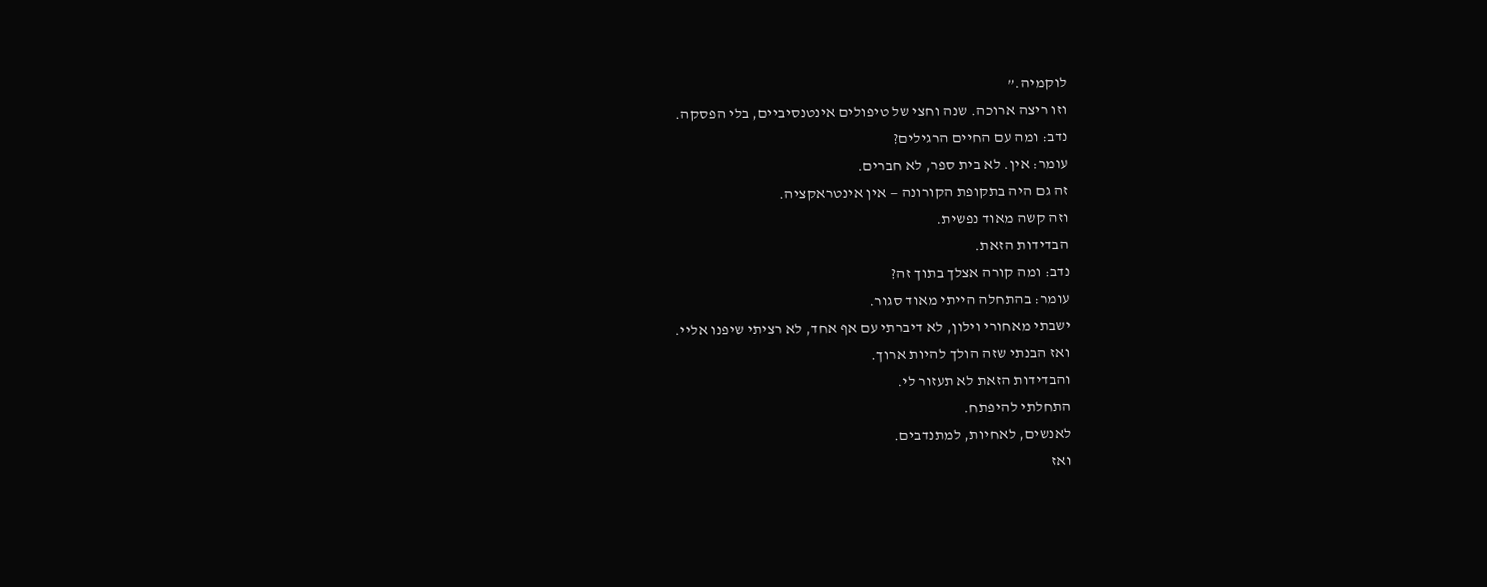לוקמיה.”
וזו ריצה ארוכה. שנה וחצי של טיפולים אינטנסיביים, בלי הפסקה.
נדב: ומה עם החיים הרגילים?
עומר: אין. לא בית ספר, לא חברים.
זה גם היה בתקופת הקורונה — אין אינטראקציה.
וזה קשה מאוד נפשית.
הבדידות הזאת.
נדב: ומה קורה אצלך בתוך זה?
עומר: בהתחלה הייתי מאוד סגור.
ישבתי מאחורי וילון, לא דיברתי עם אף אחד, לא רציתי שיפנו אליי.
ואז הבנתי שזה הולך להיות ארוך.
והבדידות הזאת לא תעזור לי.
התחלתי להיפתח.
לאנשים, לאחיות, למתנדבים.
ואז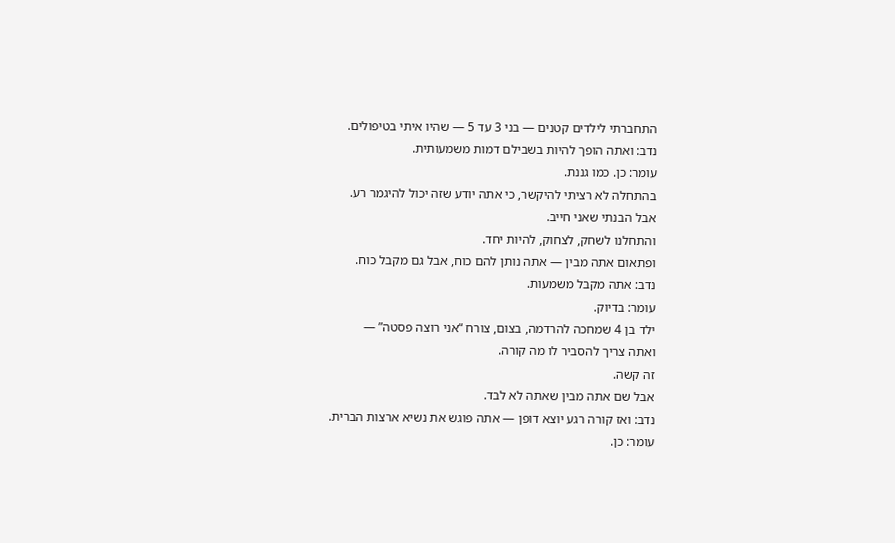התחברתי לילדים קטנים — בני 3 עד 5 — שהיו איתי בטיפולים.
נדב: ואתה הופך להיות בשבילם דמות משמעותית.
עומר: כן. כמו גננת.
בהתחלה לא רציתי להיקשר, כי אתה יודע שזה יכול להיגמר רע.
אבל הבנתי שאני חייב.
והתחלנו לשחק, לצחוק, להיות יחד.
ופתאום אתה מבין — אתה נותן להם כוח, אבל גם מקבל כוח.
נדב: אתה מקבל משמעות.
עומר: בדיוק.
ילד בן 4 שמחכה להרדמה, בצום, צורח “אני רוצה פסטה” —
ואתה צריך להסביר לו מה קורה.
זה קשה.
אבל שם אתה מבין שאתה לא לבד.
נדב: ואז קורה רגע יוצא דופן — אתה פוגש את נשיא ארצות הברית.
עומר: כן.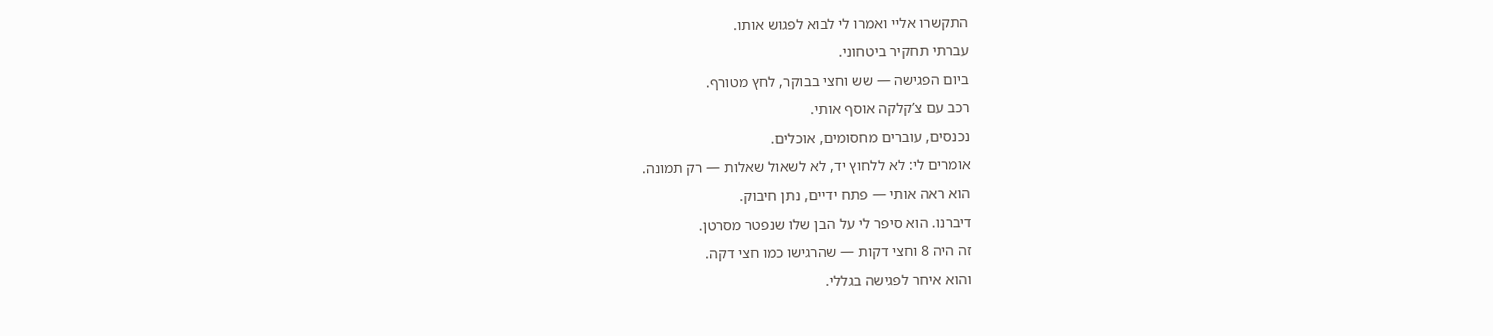התקשרו אליי ואמרו לי לבוא לפגוש אותו.
עברתי תחקיר ביטחוני.
ביום הפגישה — שש וחצי בבוקר, לחץ מטורף.
רכב עם צ’קלקה אוסף אותי.
נכנסים, עוברים מחסומים, אוכלים.
אומרים לי: לא ללחוץ יד, לא לשאול שאלות — רק תמונה.
הוא ראה אותי — פתח ידיים, נתן חיבוק.
דיברנו. הוא סיפר לי על הבן שלו שנפטר מסרטן.
זה היה 8 וחצי דקות — שהרגישו כמו חצי דקה.
והוא איחר לפגישה בגללי.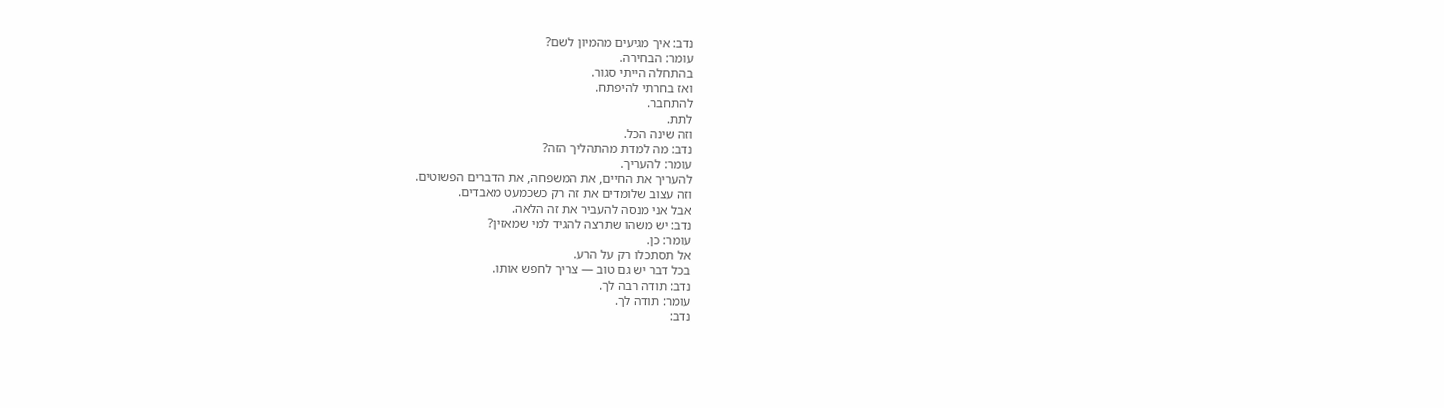נדב: איך מגיעים מהמיון לשם?
עומר: הבחירה.
בהתחלה הייתי סגור.
ואז בחרתי להיפתח.
להתחבר.
לתת.
וזה שינה הכל.
נדב: מה למדת מהתהליך הזה?
עומר: להעריך.
להעריך את החיים, את המשפחה, את הדברים הפשוטים.
וזה עצוב שלומדים את זה רק כשכמעט מאבדים.
אבל אני מנסה להעביר את זה הלאה.
נדב: יש משהו שתרצה להגיד למי שמאזין?
עומר: כן.
אל תסתכלו רק על הרע.
בכל דבר יש גם טוב — צריך לחפש אותו.
נדב: תודה רבה לך.
עומר: תודה לך.
נדב: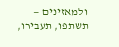ולמאזינים — תשתפו, תעבירו,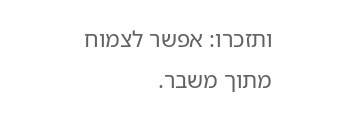ותזכרו: אפשר לצמוח מתוך משבר.